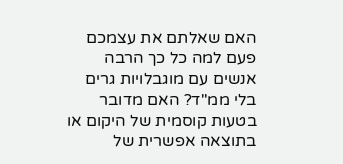האם שאלתם את עצמכם פעם למה כל כך הרבה אנשים עם מוגבלויות גרים בלי ממ"ד? האם מדובר בטעות קוסמית של היקום או בתוצאה אפשרית של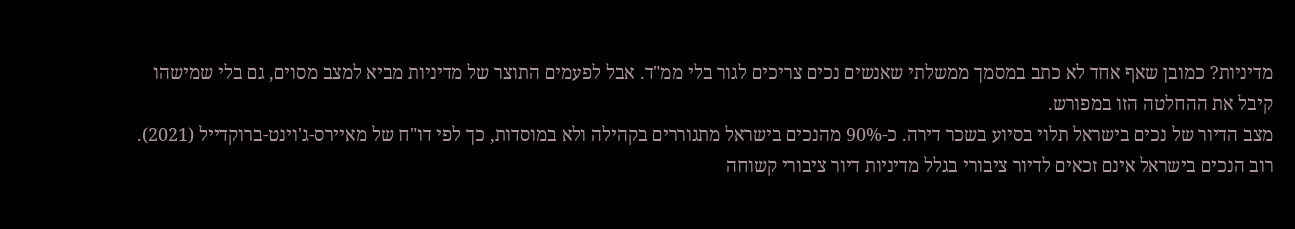מדיניות? כמובן שאף אחד לא כתב במסמך ממשלתי שאנשים נכים צריכים לגור בלי ממ"ד. אבל לפעמים התוצר של מדיניות מביא למצב מסוים, גם בלי שמישהו קיבל את ההחלטה הזו במפורש.
מצב הדיור של נכים בישראל תלוי בסיוע בשכר דירה. כ-90% מהנכים בישראל מתגוררים בקהילה ולא במוסדות, כך לפי דו"ח של מאיירס-ג'וינט-ברוקדייל (2021). רוב הנכים בישראל אינם זכאים לדיור ציבורי בגלל מדיניות דיור ציבורי קשוחה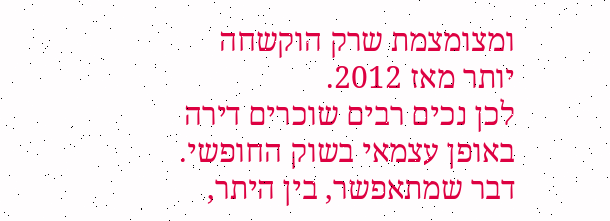ומצומצמת שרק הוקשחה יותר מאז 2012.
לכן נכים רבים שוכרים דירה באופן עצמאי בשוק החופשי. דבר שמתאפשר, בין היתר,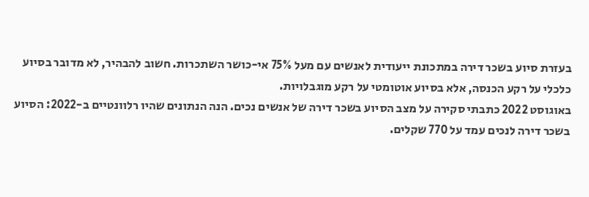בעזרת סיוע בשכר דירה במתכונת ייעודית לאנשים עם מעל 75% אי-כושר השתכרות. חשוב להבהיר, לא מדובר בסיוע כלכלי על רקע הכנסה, אלא בסיוע אוטומטי על רקע מוגבלויות.
באוגוסט 2022 כתבתי סקירה על מצב הסיוע בשכר דירה של אנשים נכים. הנה הנתונים שהיו רלוונטיים ב-2022: הסיוע בשכר דירה לנכים עמד על 770 שקלים.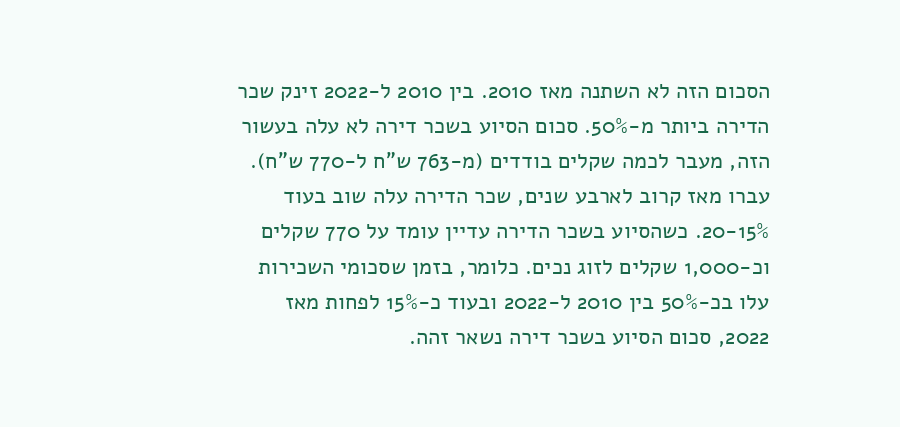הסכום הזה לא השתנה מאז 2010. בין 2010 ל-2022 זינק שכר הדירה ביותר מ-50%. סכום הסיוע בשכר דירה לא עלה בעשור הזה, מעבר לכמה שקלים בודדים (מ-763 ש"ח ל-770 ש"ח).
עברו מאז קרוב לארבע שנים, שכר הדירה עלה שוב בעוד 20-15%. כשהסיוע בשכר הדירה עדיין עומד על 770 שקלים וכ-1,000 שקלים לזוג נכים. כלומר, בזמן שסכומי השכירות עלו בכ-50% בין 2010 ל-2022 ובעוד כ-15% לפחות מאז 2022, סכום הסיוע בשכר דירה נשאר זהה.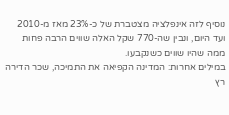נוסיף לזה אינפלציה מצטברת של כ-23% מאז מ-2010 ועד היום, ונבין שה-770 שקל האלה שווים הרבה פחות ממה שהיו שווים כשנקבעו.
במילים אחרות: המדינה הקפיאה את התמיכה, שכר הדירה רץ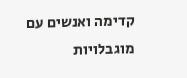קדימה ואנשים עם מוגבלויות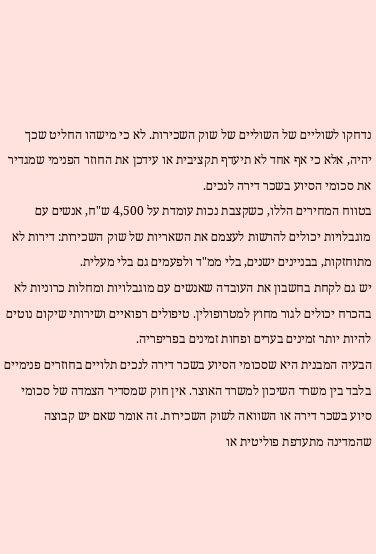נדחקו לשוליים של השוליים של שוק השכירות. לא כי מישהו החליט שכך יהיה, אלא כי אף אחד לא תיעדף תקציבית או עידכן את החוזר הפנימי שמגדיר את סכומי הסיוע בשכר דירה לנכים.
בטווח המחירים הללו, כשקצבת נכות עומדת על 4,500 ש"ח, אנשים עם מוגבלויות יכולים להרשות לעצמם את השאריות של שוק השכירות: דירות לא מתוחזקות, בבניינים ישנים, בלי ממ"ד ולפעמים גם בלי מעלית.
יש גם לקחת בחשבון את העובדה שאנשים עם מוגבלויות ומחלות כרוניות לא בהכרח יכולים לגור מחוץ למטרופולין. טיפולים רפואיים ושירותי שיקום נוטים להיות יותר זמינים בערים ופחות זמינים בפריפריה.
הבעיה המבנית היא שסכומי הסיוע בשכר דירה לנכים תלויים בחוזרים פנימיים בלבד בין משרד השיכון למשרד האוצר. אין חוק שמסדיר הצמדה של סכומי סיוע בשכר דירה או השוואה לשוק השכירות. זה אומר שאם יש קבוצה שהמדינה מתעדפת פוליטית או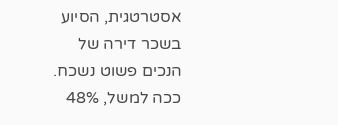אסטרטגית, הסיוע בשכר דירה של הנכים פשוט נשכח. ככה למשל, 48%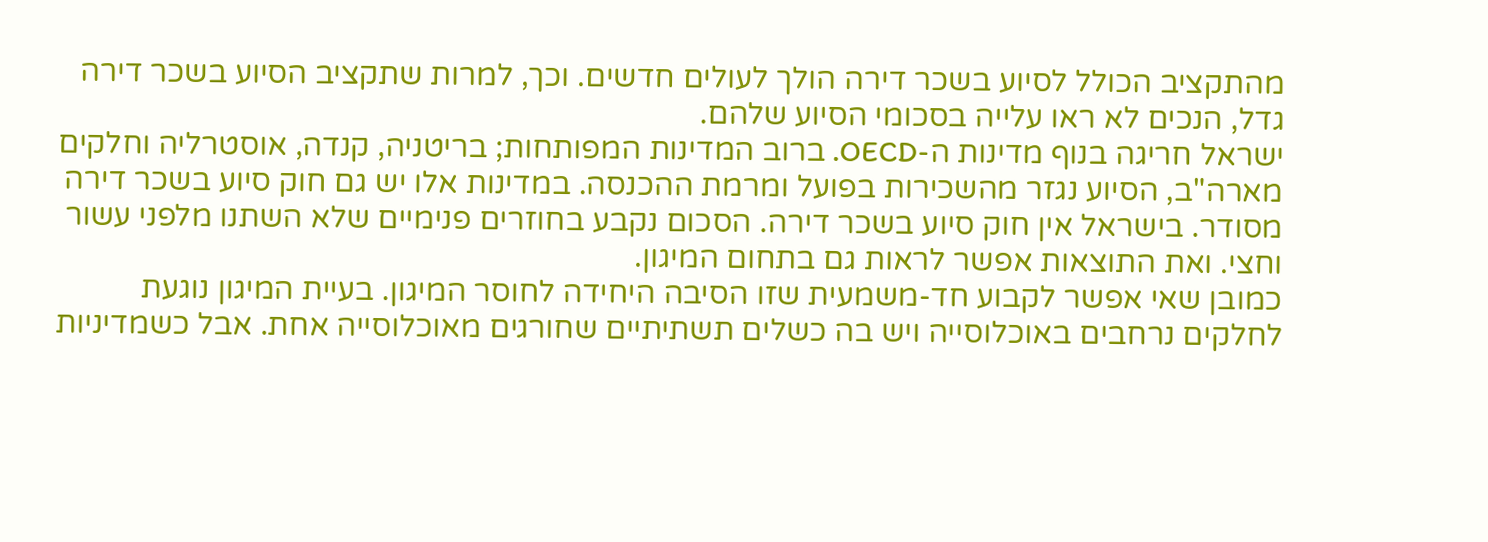מהתקציב הכולל לסיוע בשכר דירה הולך לעולים חדשים. וכך, למרות שתקציב הסיוע בשכר דירה גדל, הנכים לא ראו עלייה בסכומי הסיוע שלהם.
ישראל חריגה בנוף מדינות ה-OECD. ברוב המדינות המפותחות; בריטניה, קנדה, אוסטרליה וחלקים מארה"ב, הסיוע נגזר מהשכירות בפועל ומרמת ההכנסה. במדינות אלו יש גם חוק סיוע בשכר דירה מסודר. בישראל אין חוק סיוע בשכר דירה. הסכום נקבע בחוזרים פנימיים שלא השתנו מלפני עשור וחצי. ואת התוצאות אפשר לראות גם בתחום המיגון.
כמובן שאי אפשר לקבוע חד-משמעית שזו הסיבה היחידה לחוסר המיגון. בעיית המיגון נוגעת לחלקים נרחבים באוכלוסייה ויש בה כשלים תשתיתיים שחורגים מאוכלוסייה אחת. אבל כשמדיניות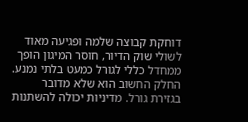דוחקת קבוצה שלמה ופגיעה מאוד לשולי שוק הדיור, חוסר המיגון הופך ממחדל כללי לגורל כמעט בלתי נמנע.
החלק החשוב הוא שלא מדובר בגזירת גורל. מדיניות יכולה להשתנות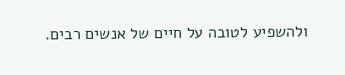ולהשפיע לטובה על חיים של אנשים רבים.